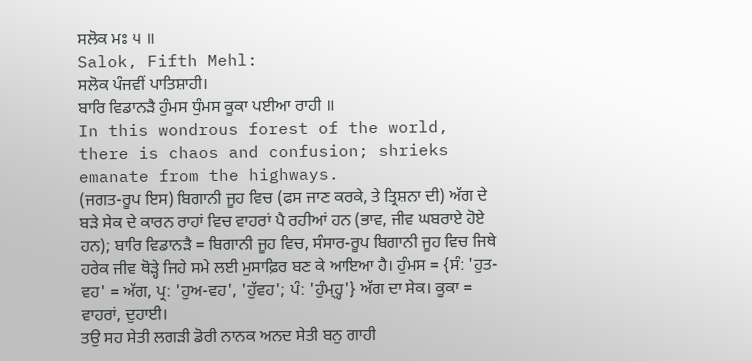ਸਲੋਕ ਮਃ ੫ ॥
Salok, Fifth Mehl:
ਸਲੋਕ ਪੰਜਵੀਂ ਪਾਤਿਸ਼ਾਹੀ।
ਬਾਰਿ ਵਿਡਾਨੜੈ ਹੁੰਮਸ ਧੁੰਮਸ ਕੂਕਾ ਪਈਆ ਰਾਹੀ ॥
In this wondrous forest of the world, there is chaos and confusion; shrieks emanate from the highways.
(ਜਗਤ-ਰੂਪ ਇਸ) ਬਿਗਾਨੀ ਜੂਹ ਵਿਚ (ਫਸ ਜਾਣ ਕਰਕੇ, ਤੇ ਤ੍ਰਿਸ਼ਨਾ ਦੀ) ਅੱਗ ਦੇ ਬੜੇ ਸੇਕ ਦੇ ਕਾਰਨ ਰਾਹਾਂ ਵਿਚ ਵਾਹਰਾਂ ਪੈ ਰਹੀਆਂ ਹਨ (ਭਾਵ, ਜੀਵ ਘਬਰਾਏ ਹੋਏ ਹਨ); ਬਾਰਿ ਵਿਡਾਨੜੈ = ਬਿਗਾਨੀ ਜੂਹ ਵਿਚ, ਸੰਸਾਰ-ਰੂਪ ਬਿਗਾਨੀ ਜੂਹ ਵਿਚ ਜਿਥੇ ਹਰੇਕ ਜੀਵ ਥੋੜ੍ਹੇ ਜਿਹੇ ਸਮੇ ਲਈ ਮੁਸਾਫ਼ਿਰ ਬਣ ਕੇ ਆਇਆ ਹੈ। ਹੁੰਮਸ = {ਸੰ: 'ਹੁਤ-ਵਹ' = ਅੱਗ, ਪ੍ਰ: 'ਹੁਅ-ਵਹ', 'ਹੁੱਵਹ'; ਪੰ: 'ਹੁੰਮ੍ਹ੍ਹ'} ਅੱਗ ਦਾ ਸੇਕ। ਕੂਕਾ = ਵਾਹਰਾਂ, ਦੁਹਾਈ।
ਤਉ ਸਹ ਸੇਤੀ ਲਗੜੀ ਡੋਰੀ ਨਾਨਕ ਅਨਦ ਸੇਤੀ ਬਨੁ ਗਾਹੀ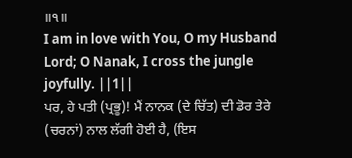॥੧॥
I am in love with You, O my Husband Lord; O Nanak, I cross the jungle joyfully. ||1||
ਪਰ, ਹੇ ਪਤੀ (ਪ੍ਰਭੂ)! ਮੈਂ ਨਾਨਕ (ਦੇ ਚਿੱਤ) ਦੀ ਡੋਰ ਤੇਰੇ (ਚਰਨਾਂ) ਨਾਲ ਲੱਗੀ ਹੋਈ ਹੈ, (ਇਸ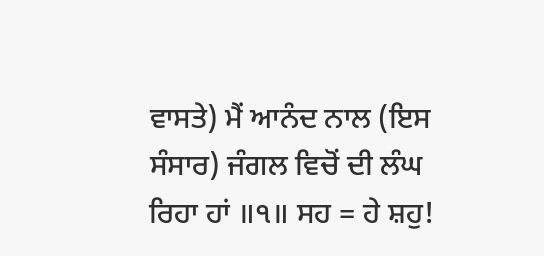ਵਾਸਤੇ) ਮੈਂ ਆਨੰਦ ਨਾਲ (ਇਸ ਸੰਸਾਰ) ਜੰਗਲ ਵਿਚੋਂ ਦੀ ਲੰਘ ਰਿਹਾ ਹਾਂ ॥੧॥ ਸਹ = ਹੇ ਸ਼ਹੁ!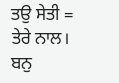ਤਉ ਸੇਤੀ = ਤੇਰੇ ਨਾਲ। ਬਨੁ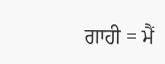ਗਾਹੀ = ਮੈਂ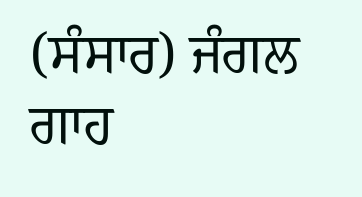(ਸੰਸਾਰ) ਜੰਗਲ ਗਾਹ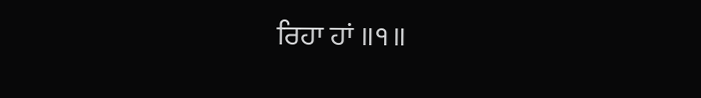ਰਿਹਾ ਹਾਂ ॥੧॥